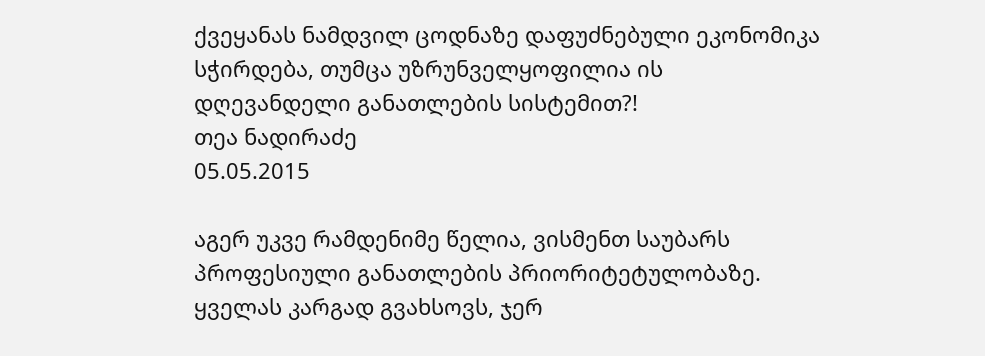ქვეყანას ნამდვილ ცოდნაზე დაფუძნებული ეკონომიკა სჭირდება, თუმცა უზრუნველყოფილია ის დღევანდელი განათლების სისტემით?!
თეა ნადირაძე
05.05.2015

აგერ უკვე რამდენიმე წელია, ვისმენთ საუბარს პროფესიული განათლების პრიორიტეტულობაზე. ყველას კარგად გვახსოვს, ჯერ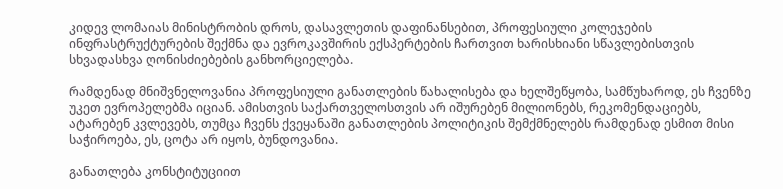კიდევ ლომაიას მინისტრობის დროს, დასავლეთის დაფინანსებით, პროფესიული კოლეჯების ინფრასტრუქტურების შექმნა და ევროკავშირის ექსპერტების ჩართვით ხარისხიანი სწავლებისთვის სხვადასხვა ღონისძიებების განხორციელება.

რამდენად მნიშვნელოვანია პროფესიული განათლების წახალისება და ხელშეწყობა, სამწუხაროდ, ეს ჩვენზე უკეთ ევროპელებმა იციან. ამისთვის საქართველოსთვის არ იშურებენ მილიონებს, რეკომენდაციებს, ატარებენ კვლევებს, თუმცა ჩვენს ქვეყანაში განათლების პოლიტიკის შემქმნელებს რამდენად ესმით მისი საჭიროება, ეს, ცოტა არ იყოს, ბუნდოვანია.

განათლება კონსტიტუციით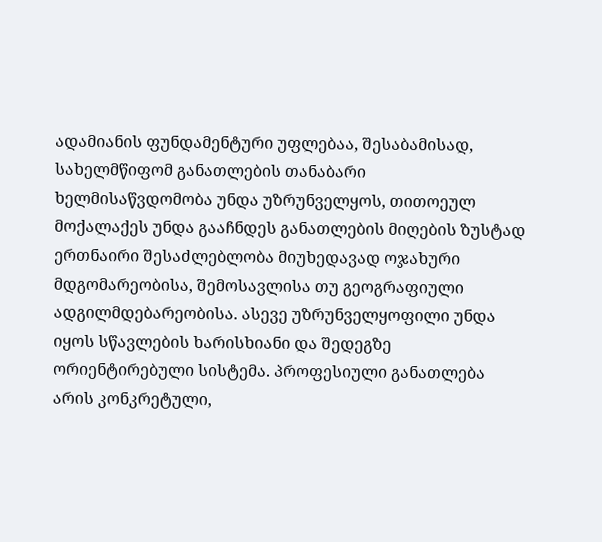ადამიანის ფუნდამენტური უფლებაა, შესაბამისად, სახელმწიფომ განათლების თანაბარი ხელმისაწვდომობა უნდა უზრუნველყოს, თითოეულ მოქალაქეს უნდა გააჩნდეს განათლების მიღების ზუსტად ერთნაირი შესაძლებლობა მიუხედავად ოჯახური მდგომარეობისა, შემოსავლისა თუ გეოგრაფიული ადგილმდებარეობისა. ასევე უზრუნველყოფილი უნდა იყოს სწავლების ხარისხიანი და შედეგზე ორიენტირებული სისტემა. პროფესიული განათლება არის კონკრეტული,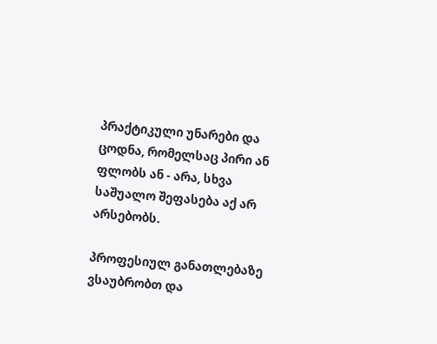პრაქტიკული უნარები და ცოდნა, რომელსაც პირი ან ფლობს ან - არა, სხვა საშუალო შეფასება აქ არ არსებობს.

პროფესიულ განათლებაზე ვსაუბრობთ და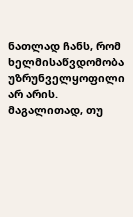ნათლად ჩანს, რომ ხელმისაწვდომობა უზრუნველყოფილი არ არის. მაგალითად, თუ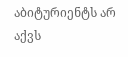აბიტურიენტს არ აქვს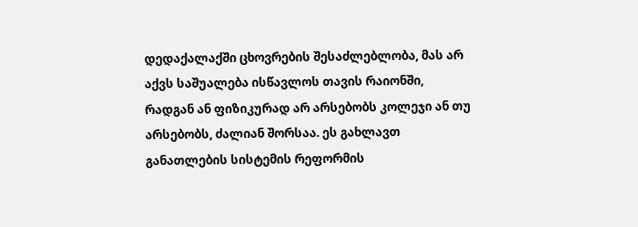დედაქალაქში ცხოვრების შესაძლებლობა, მას არ აქვს საშუალება ისწავლოს თავის რაიონში, რადგან ან ფიზიკურად არ არსებობს კოლეჯი ან თუ არსებობს, ძალიან შორსაა. ეს გახლავთ განათლების სისტემის რეფორმის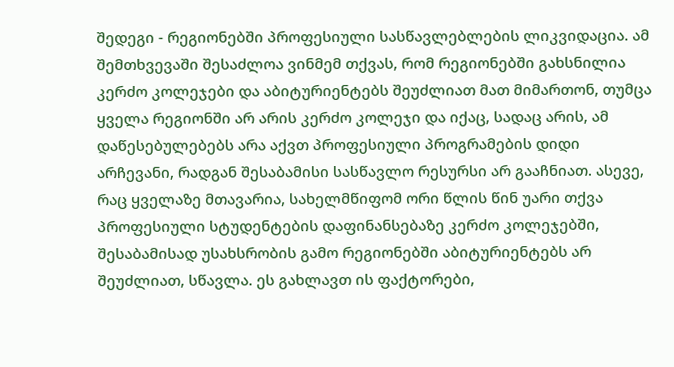შედეგი - რეგიონებში პროფესიული სასწავლებლების ლიკვიდაცია. ამ შემთხვევაში შესაძლოა ვინმემ თქვას, რომ რეგიონებში გახსნილია კერძო კოლეჯები და აბიტურიენტებს შეუძლიათ მათ მიმართონ, თუმცა ყველა რეგიონში არ არის კერძო კოლეჯი და იქაც, სადაც არის, ამ დაწესებულებებს არა აქვთ პროფესიული პროგრამების დიდი არჩევანი, რადგან შესაბამისი სასწავლო რესურსი არ გააჩნიათ. ასევე, რაც ყველაზე მთავარია, სახელმწიფომ ორი წლის წინ უარი თქვა პროფესიული სტუდენტების დაფინანსებაზე კერძო კოლეჯებში, შესაბამისად უსახსრობის გამო რეგიონებში აბიტურიენტებს არ შეუძლიათ, სწავლა. ეს გახლავთ ის ფაქტორები,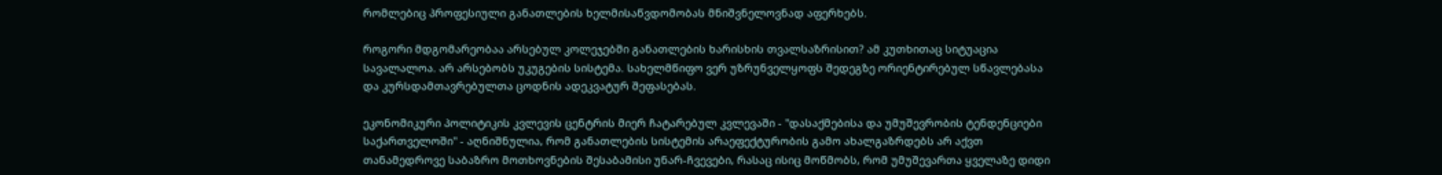რომლებიც პროფესიული განათლების ხელმისაწვდომობას მნიშვნელოვნად აფერხებს.

როგორი მდგომარეობაა არსებულ კოლეჯებში განათლების ხარისხის თვალსაზრისით? ამ კუთხითაც სიტუაცია სავალალოა. არ არსებობს უკუგების სისტემა. სახელმწიფო ვერ უზრუნველყოფს შედეგზე ორიენტირებულ სწავლებასა და კურსდამთავრებულთა ცოდნის ადეკვატურ შეფასებას.

ეკონომიკური პოლიტიკის კვლევის ცენტრის მიერ ჩატარებულ კვლევაში - "დასაქმებისა და უმუშევრობის ტენდენციები საქართველოში" - აღნიშნულია, რომ განათლების სისტემის არაეფექტურობის გამო ახალგაზრდებს არ აქვთ თანამედროვე საბაზრო მოთხოვნების შესაბამისი უნარ-ჩვევები, რასაც ისიც მოწმობს, რომ უმუშევართა ყველაზე დიდი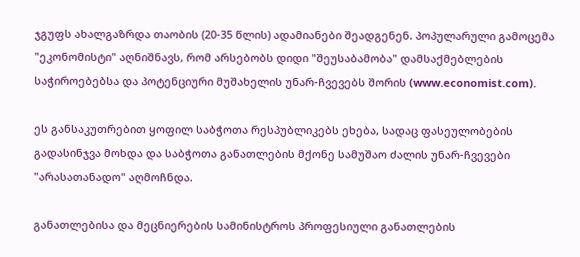ჯგუფს ახალგაზრდა თაობის (20-35 წლის) ადამიანები შეადგენენ. პოპულარული გამოცემა "ეკონომისტი" აღნიშნავს, რომ არსებობს დიდი "შეუსაბამობა" დამსაქმებლების საჭიროებებსა და პოტენციური მუშახელის უნარ-ჩვევებს შორის (www.economist.com).

ეს განსაკუთრებით ყოფილ საბჭოთა რესპუბლიკებს ეხება, სადაც ფასეულობების გადასინჯვა მოხდა და საბჭოთა განათლების მქონე სამუშაო ძალის უნარ-ჩვევები "არასათანადო" აღმოჩნდა.

განათლებისა და მეცნიერების სამინისტროს პროფესიული განათლების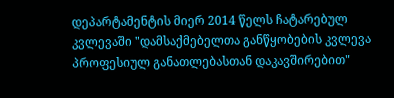დეპარტამენტის მიერ 2014 წელს ჩატარებულ კვლევაში "დამსაქმებელთა განწყობების კვლევა პროფესიულ განათლებასთან დაკავშირებით"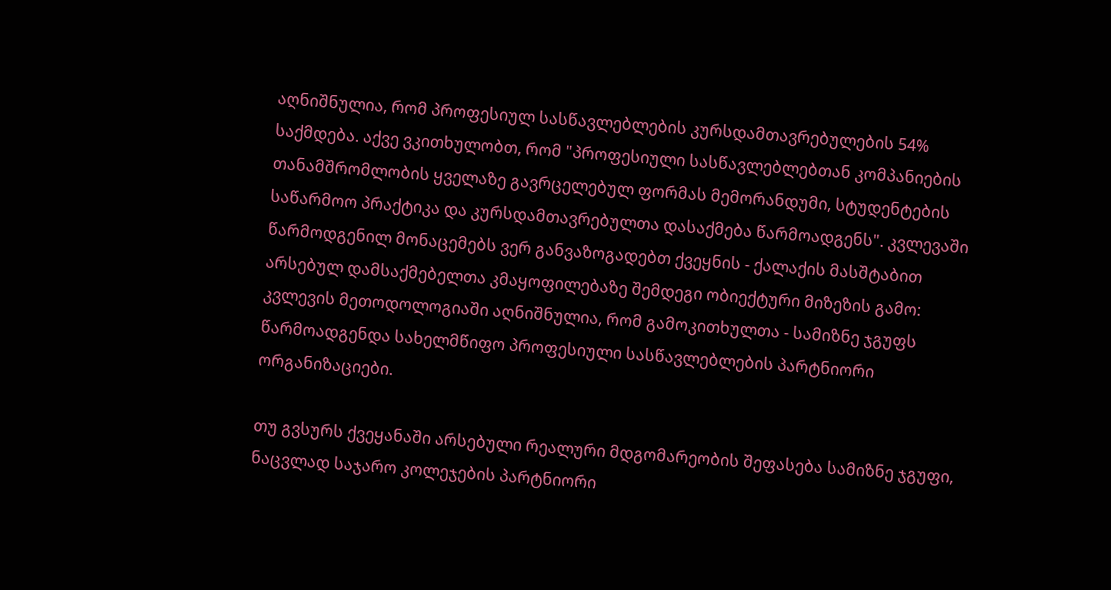აღნიშნულია, რომ პროფესიულ სასწავლებლების კურსდამთავრებულების 54% საქმდება. აქვე ვკითხულობთ, რომ "პროფესიული სასწავლებლებთან კომპანიების თანამშრომლობის ყველაზე გავრცელებულ ფორმას მემორანდუმი, სტუდენტების საწარმოო პრაქტიკა და კურსდამთავრებულთა დასაქმება წარმოადგენს". კვლევაში წარმოდგენილ მონაცემებს ვერ განვაზოგადებთ ქვეყნის - ქალაქის მასშტაბით არსებულ დამსაქმებელთა კმაყოფილებაზე შემდეგი ობიექტური მიზეზის გამო: კვლევის მეთოდოლოგიაში აღნიშნულია, რომ გამოკითხულთა - სამიზნე ჯგუფს წარმოადგენდა სახელმწიფო პროფესიული სასწავლებლების პარტნიორი ორგანიზაციები.

თუ გვსურს ქვეყანაში არსებული რეალური მდგომარეობის შეფასება სამიზნე ჯგუფი, ნაცვლად საჯარო კოლეჯების პარტნიორი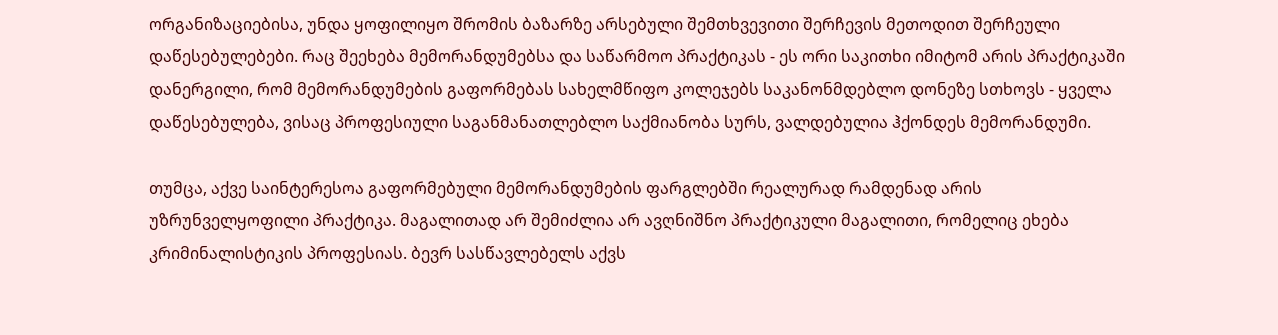ორგანიზაციებისა, უნდა ყოფილიყო შრომის ბაზარზე არსებული შემთხვევითი შერჩევის მეთოდით შერჩეული დაწესებულებები. რაც შეეხება მემორანდუმებსა და საწარმოო პრაქტიკას - ეს ორი საკითხი იმიტომ არის პრაქტიკაში დანერგილი, რომ მემორანდუმების გაფორმებას სახელმწიფო კოლეჯებს საკანონმდებლო დონეზე სთხოვს - ყველა დაწესებულება, ვისაც პროფესიული საგანმანათლებლო საქმიანობა სურს, ვალდებულია ჰქონდეს მემორანდუმი.

თუმცა, აქვე საინტერესოა გაფორმებული მემორანდუმების ფარგლებში რეალურად რამდენად არის უზრუნველყოფილი პრაქტიკა. მაგალითად არ შემიძლია არ ავღნიშნო პრაქტიკული მაგალითი, რომელიც ეხება კრიმინალისტიკის პროფესიას. ბევრ სასწავლებელს აქვს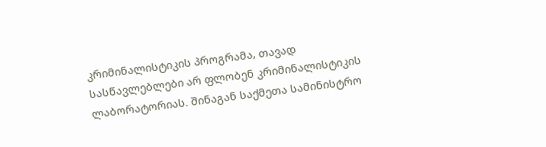კრიმინალისტიკის პროგრამა, თავად სასწავლებლები არ ფლობენ კრიმინალისტიკის ლაბორატორიას. შინაგან საქმეთა სამინისტრო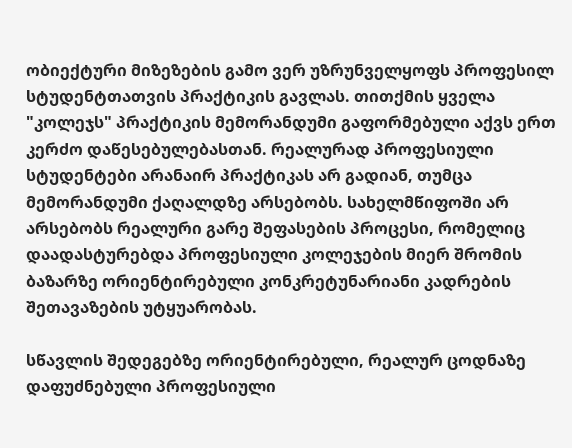ობიექტური მიზეზების გამო ვერ უზრუნველყოფს პროფესილ სტუდენტთათვის პრაქტიკის გავლას. თითქმის ყველა "კოლეჯს" პრაქტიკის მემორანდუმი გაფორმებული აქვს ერთ კერძო დაწესებულებასთან. რეალურად პროფესიული სტუდენტები არანაირ პრაქტიკას არ გადიან, თუმცა მემორანდუმი ქაღალდზე არსებობს. სახელმწიფოში არ არსებობს რეალური გარე შეფასების პროცესი, რომელიც დაადასტურებდა პროფესიული კოლეჯების მიერ შრომის ბაზარზე ორიენტირებული კონკრეტუნარიანი კადრების შეთავაზების უტყუარობას.

სწავლის შედეგებზე ორიენტირებული, რეალურ ცოდნაზე დაფუძნებული პროფესიული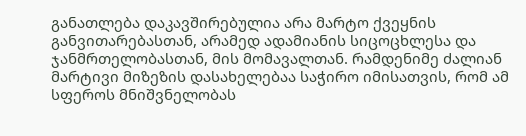განათლება დაკავშირებულია არა მარტო ქვეყნის განვითარებასთან, არამედ ადამიანის სიცოცხლესა და ჯანმრთელობასთან, მის მომავალთან. რამდენიმე ძალიან მარტივი მიზეზის დასახელებაა საჭირო იმისათვის, რომ ამ სფეროს მნიშვნელობას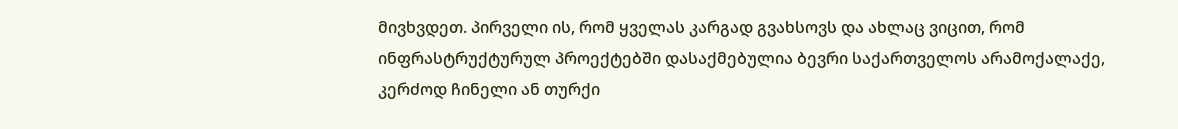მივხვდეთ. პირველი ის, რომ ყველას კარგად გვახსოვს და ახლაც ვიცით, რომ ინფრასტრუქტურულ პროექტებში დასაქმებულია ბევრი საქართველოს არამოქალაქე, კერძოდ ჩინელი ან თურქი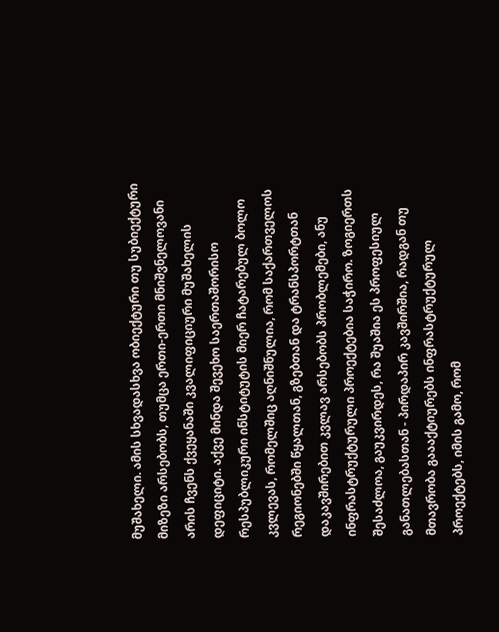მუშახელი. ამის სხვადასხვა ობიექტური თუ სუბიექტური მიზეზი არსებობს, თუმცა ერთი-ერთი მნიშვნელოვანი არის ჩვენს ქვეყანაში კვალიფიციური მუშახელის დეფიციტი. აქვე მინდა შევეხო საერთაშორისო რესპუბლიკური ინსტიტუტის მიერ ჩატარებულ ბოლო კვლევას, რომელშიც აღნიშნულია, რომ საქართველოს რეგიონებში წყალთან, გზებთან და ტრანსპორტთან დაკავშირებით კვლავ არსებობს პრობლემები, ანუ ინფრასტრუქტურული პროექტებია საჭირო. ზოგიერთს შესაძლოა, გაუკვირდეს, რა შუაშია ეს პროფესიულ განათლებასთან - პირდაპირ კავშირშია, რადგან თუ მთავრობა გაააქტიურებს ინფრასტრუქტურულ პროექტებს, იმის გამო, რომ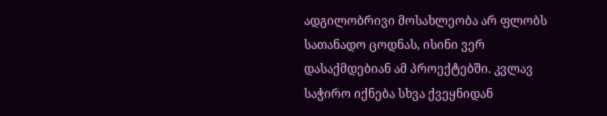ადგილობრივი მოსახლეობა არ ფლობს სათანადო ცოდნას, ისინი ვერ დასაქმდებიან ამ პროექტებში. კვლავ საჭირო იქნება სხვა ქვეყნიდან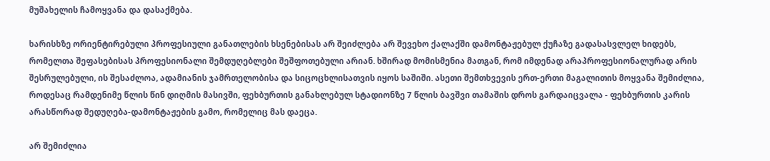მუშახელის ჩამოყვანა და დასაქმება.

ხარისხზე ორიენტირებული პროფესიული განათლების ხსენებისას არ შეიძლება არ შევეხო ქალაქში დამონტაჟებულ ქუჩაზე გადასასვლელ ხიდებს, რომელთა შეფასებისას პროფესიონალი შემდუღებლები შეშფოთებული არიან. ხშირად მომისმენია მათგან, რომ იმდენად არაპროფესიონალურად არის შესრულებული, ის შესაძლოა, ადამიანის ჯამრთელობისა და სიცოცხლისათვის იყოს საშიში. ასეთი შემთხვევის ერთ-ერთი მაგალითის მოყვანა შემიძლია, როდესაც რამდენიმე წლის წინ დიღმის მასივში, ფეხბურთის განახლებულ სტადიონზე 7 წლის ბავშვი თამაშის დროს გარდაიცვალა - ფეხბურთის კარის არასწორად შედუღება-დამონტაჟების გამო, რომელიც მას დაეცა.

არ შემიძლია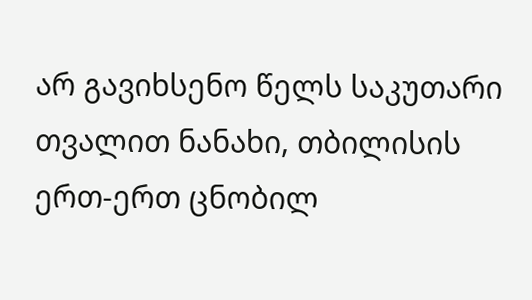არ გავიხსენო წელს საკუთარი თვალით ნანახი, თბილისის ერთ-ერთ ცნობილ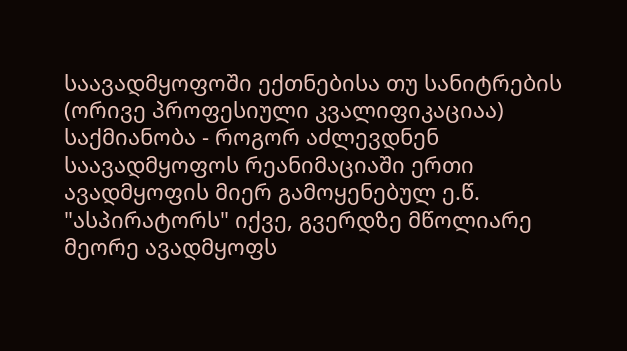საავადმყოფოში ექთნებისა თუ სანიტრების (ორივე პროფესიული კვალიფიკაციაა) საქმიანობა - როგორ აძლევდნენ საავადმყოფოს რეანიმაციაში ერთი ავადმყოფის მიერ გამოყენებულ ე.წ. "ასპირატორს" იქვე, გვერდზე მწოლიარე მეორე ავადმყოფს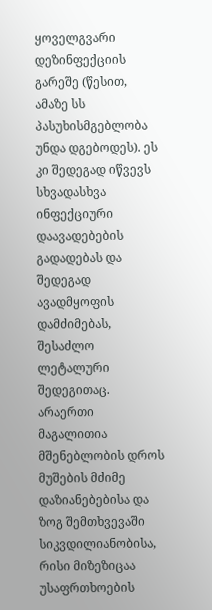ყოველგვარი დეზინფექციის გარეშე (წესით, ამაზე სს პასუხისმგებლობა უნდა დგებოდეს). ეს კი შედეგად იწვევს სხვადასხვა ინფექციური დაავადებების გადადებას და შედეგად ავადმყოფის დამძიმებას, შესაძლო ლეტალური შედეგითაც. არაერთი მაგალითია მშენებლობის დროს მუშების მძიმე დაზიანებებისა და ზოგ შემთხვევაში სიკვდილიანობისა, რისი მიზეზიცაა უსაფრთხოების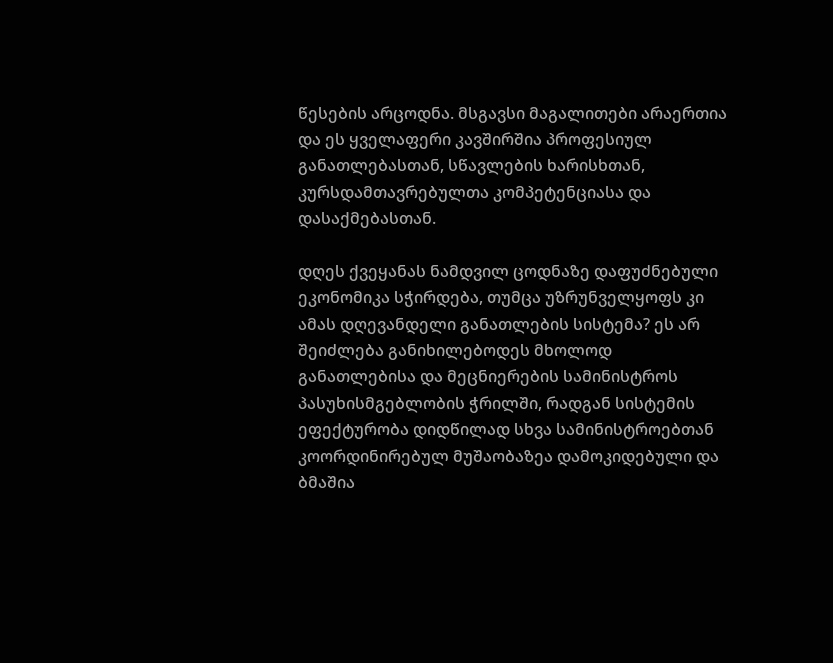წესების არცოდნა. მსგავსი მაგალითები არაერთია და ეს ყველაფერი კავშირშია პროფესიულ განათლებასთან, სწავლების ხარისხთან, კურსდამთავრებულთა კომპეტენციასა და დასაქმებასთან.

დღეს ქვეყანას ნამდვილ ცოდნაზე დაფუძნებული ეკონომიკა სჭირდება, თუმცა უზრუნველყოფს კი ამას დღევანდელი განათლების სისტემა? ეს არ შეიძლება განიხილებოდეს მხოლოდ განათლებისა და მეცნიერების სამინისტროს პასუხისმგებლობის ჭრილში, რადგან სისტემის ეფექტურობა დიდწილად სხვა სამინისტროებთან კოორდინირებულ მუშაობაზეა დამოკიდებული და ბმაშია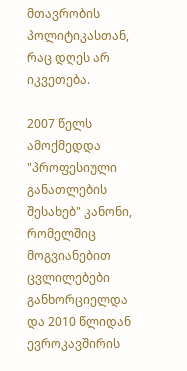მთავრობის პოლიტიკასთან, რაც დღეს არ იკვეთება.

2007 წელს ამოქმედდა "პროფესიული განათლების შესახებ" კანონი, რომელშიც მოგვიანებით ცვლილებები განხორციელდა და 2010 წლიდან ევროკავშირის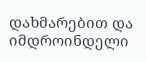დახმარებით და იმდროინდელი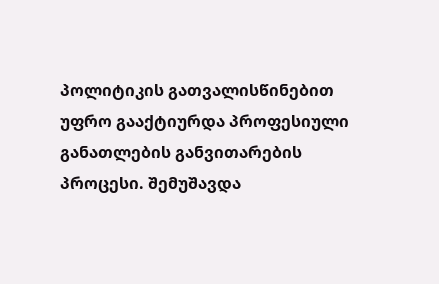პოლიტიკის გათვალისწინებით უფრო გააქტიურდა პროფესიული განათლების განვითარების პროცესი. შემუშავდა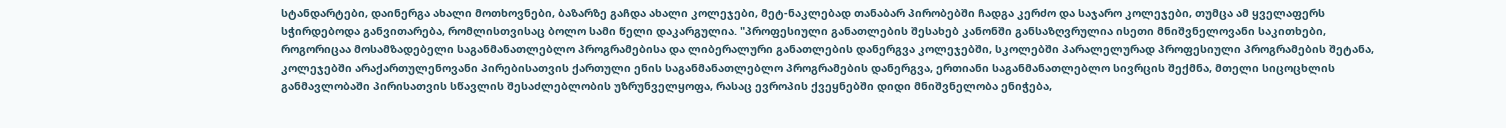სტანდარტები, დაინერგა ახალი მოთხოვნები, ბაზარზე გაჩდა ახალი კოლეჯები, მეტ-ნაკლებად თანაბარ პირობებში ჩადგა კერძო და საჯარო კოლეჯები, თუმცა ამ ყველაფერს სჭირდებოდა განვითარება, რომლისთვისაც ბოლო სამი წელი დაკარგულია. "პროფესიული განათლების შესახებ კანონში განსაზღვრულია ისეთი მნიშვნელოვანი საკითხები, როგორიცაა მოსამზადებელი საგანმანათლებლო პროგრამებისა და ლიბერალური განათლების დანერგვა კოლეჯებში, სკოლებში პარალელურად პროფესიული პროგრამების შეტანა, კოლეჯებში არაქართულენოვანი პირებისათვის ქართული ენის საგანმანათლებლო პროგრამების დანერგვა, ერთიანი საგანმანათლებლო სივრცის შექმნა, მთელი სიცოცხლის განმავლობაში პირისათვის სწავლის შესაძლებლობის უზრუნველყოფა, რასაც ევროპის ქვეყნებში დიდი მნიშვნელობა ენიჭება,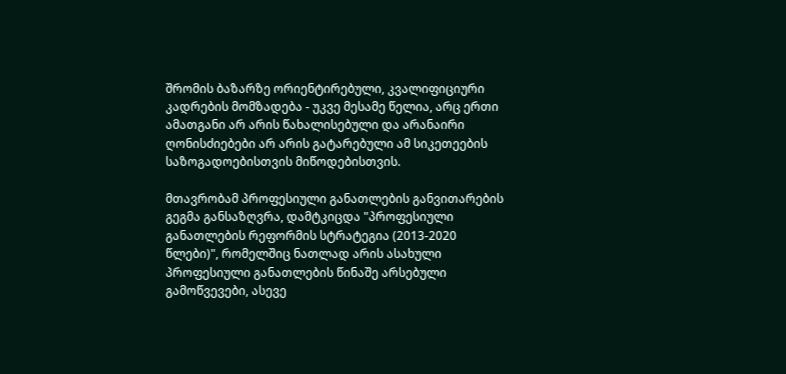შრომის ბაზარზე ორიენტირებული, კვალიფიციური კადრების მომზადება - უკვე მესამე წელია, არც ერთი ამათგანი არ არის წახალისებული და არანაირი ღონისძიებები არ არის გატარებული ამ სიკეთეების საზოგადოებისთვის მიწოდებისთვის.

მთავრობამ პროფესიული განათლების განვითარების გეგმა განსაზღვრა, დამტკიცდა "პროფესიული განათლების რეფორმის სტრატეგია (2013-2020 წლები)", რომელშიც ნათლად არის ასახული პროფესიული განათლების წინაშე არსებული გამოწვევები, ასევე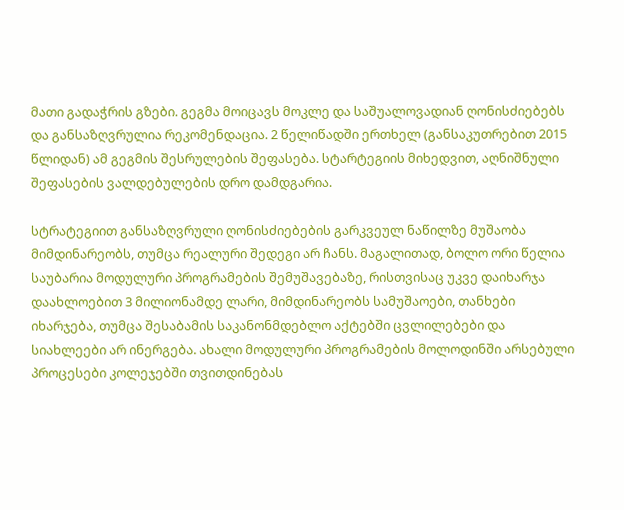მათი გადაჭრის გზები. გეგმა მოიცავს მოკლე და საშუალოვადიან ღონისძიებებს და განსაზღვრულია რეკომენდაცია. 2 წელიწადში ერთხელ (განსაკუთრებით 2015 წლიდან) ამ გეგმის შესრულების შეფასება. სტარტეგიის მიხედვით, აღნიშნული შეფასების ვალდებულების დრო დამდგარია.

სტრატეგიით განსაზღვრული ღონისძიებების გარკვეულ ნაწილზე მუშაობა მიმდინარეობს, თუმცა რეალური შედეგი არ ჩანს. მაგალითად, ბოლო ორი წელია საუბარია მოდულური პროგრამების შემუშავებაზე, რისთვისაც უკვე დაიხარჯა დაახლოებით 3 მილიონამდე ლარი, მიმდინარეობს სამუშაოები, თანხები იხარჯება, თუმცა შესაბამის საკანონმდებლო აქტებში ცვლილებები და სიახლეები არ ინერგება. ახალი მოდულური პროგრამების მოლოდინში არსებული პროცესები კოლეჯებში თვითდინებას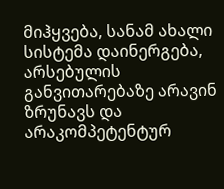მიჰყვება, სანამ ახალი სისტემა დაინერგება, არსებულის განვითარებაზე არავინ ზრუნავს და არაკომპეტენტურ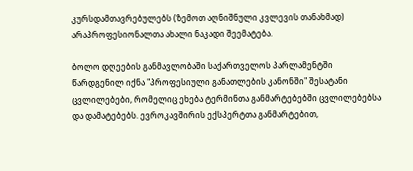კურსდამთავრებულებს (ზემოთ აღნიშნული კვლევის თანახმად) არაპროფესიონალთა ახალი ნაკადი შეემატება.

ბოლო დღეების განმავლობაში საქართველოს პარლამენტში წარდგენილ იქნა "პროფესიული განათლების კანონში" შესატანი ცვლილებები, რომელიც ეხება ტერმინთა განმარტებებში ცვლილებებსა და დამატებებს. ევროკავშირის ექსპერტთა განმარტებით,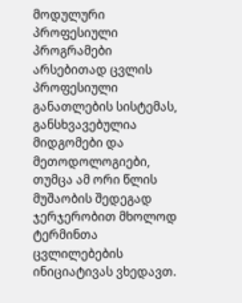მოდულური პროფესიული პროგრამები არსებითად ცვლის პროფესიული განათლების სისტემას, განსხვავებულია მიდგომები და მეთოდოლოგიები, თუმცა ამ ორი წლის მუშაობის შედეგად ჯერჯერობით მხოლოდ ტერმინთა ცვლილებების ინიციატივას ვხედავთ.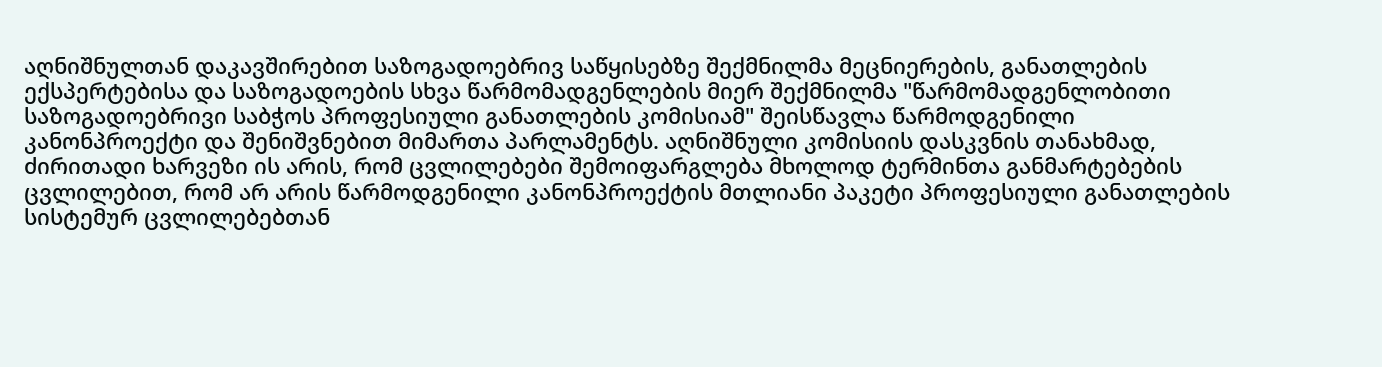აღნიშნულთან დაკავშირებით საზოგადოებრივ საწყისებზე შექმნილმა მეცნიერების, განათლების ექსპერტებისა და საზოგადოების სხვა წარმომადგენლების მიერ შექმნილმა "წარმომადგენლობითი საზოგადოებრივი საბჭოს პროფესიული განათლების კომისიამ" შეისწავლა წარმოდგენილი კანონპროექტი და შენიშვნებით მიმართა პარლამენტს. აღნიშნული კომისიის დასკვნის თანახმად, ძირითადი ხარვეზი ის არის, რომ ცვლილებები შემოიფარგლება მხოლოდ ტერმინთა განმარტებების ცვლილებით, რომ არ არის წარმოდგენილი კანონპროექტის მთლიანი პაკეტი პროფესიული განათლების სისტემურ ცვლილებებთან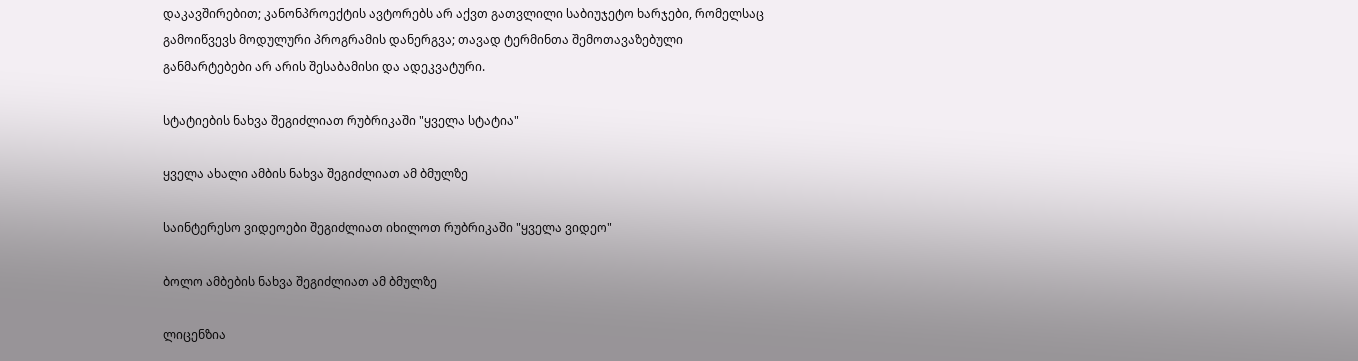დაკავშირებით; კანონპროექტის ავტორებს არ აქვთ გათვლილი საბიუჯეტო ხარჯები, რომელსაც გამოიწვევს მოდულური პროგრამის დანერგვა; თავად ტერმინთა შემოთავაზებული განმარტებები არ არის შესაბამისი და ადეკვატური.

სტატიების ნახვა შეგიძლიათ რუბრიკაში "ყველა სტატია"

ყველა ახალი ამბის ნახვა შეგიძლიათ ამ ბმულზე

საინტერესო ვიდეოები შეგიძლიათ იხილოთ რუბრიკაში "ყველა ვიდეო"

ბოლო ამბების ნახვა შეგიძლიათ ამ ბმულზე

ლიცენზია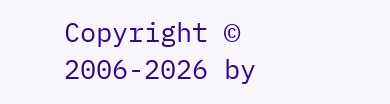Copyright © 2006-2026 by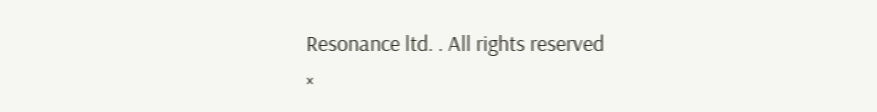Resonance ltd. . All rights reserved
×